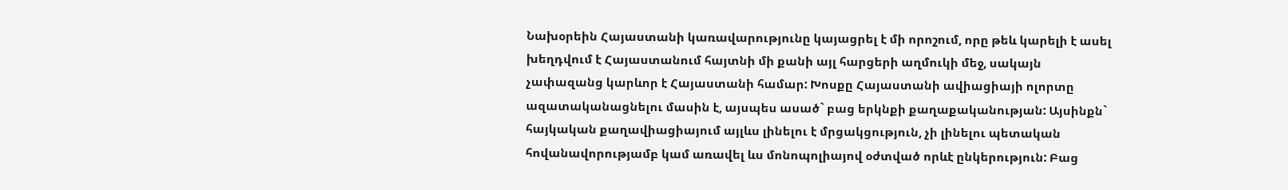Նախօրեին Հայաստանի կառավարությունը կայացրել է մի որոշում, որը թեև կարելի է ասել խեղդվում է Հայաստանում հայտնի մի քանի այլ հարցերի աղմուկի մեջ, սակայն չափազանց կարևոր է Հայաստանի համար: Խոսքը Հայաստանի ավիացիայի ոլորտը ազատականացնելու մասին է, այսպես ասած` բաց երկնքի քաղաքականության: Այսինքն` հայկական քաղավիացիայում այլևս լինելու է մրցակցություն, չի լինելու պետական հովանավորությամբ կամ առավել ևս մոնոպոլիայով օժտված որևէ ընկերություն: Բաց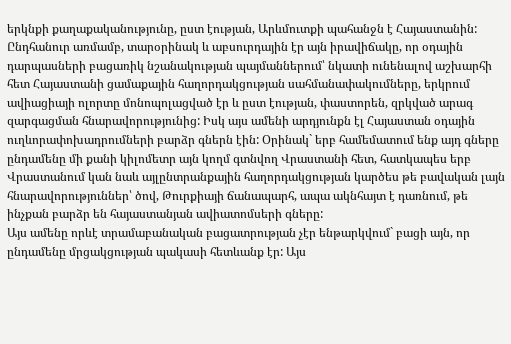երկնքի քաղաքականությունը, ըստ էության, Արևմուտքի պահանջն է Հայաստանին:
Ընդհանուր առմամբ, տարօրինակ և աբսուրդային էր այն իրավիճակը, որ օդային դարպասների բացառիկ նշանակության պայմաններում՝ նկատի ունենալով աշխարհի հետ Հայաստանի ցամաքային հաղորդակցության սահմանափակումները, երկրում ավիացիայի ոլորտը մոնոպոլացված էր և ըստ էության, փաստորեն, զրկված արագ զարգացման հնարավորությունից: Իսկ այս ամենի արդյունքն էլ Հայաստան օդային ուղևորափոխադրումների բարձր գներն էին: Օրինակ` երբ համեմատում ենք այդ գները ընդամենը մի քանի կիլոմետր այն կողմ գտնվող Վրաստանի հետ, հատկապես երբ Վրաստանում կան նաև այլընտրանքային հաղորդակցության կարծես թե բավական լայն հնարավորություններ՝ ծով, Թուրքիայի ճանապարհ, ապա ակնհայտ է դառնում, թե ինչքան բարձր են հայաստանյան ավիատոմսերի գները:
Այս ամենը որևէ տրամաբանական բացատրության չէր ենթարկվում` բացի այն, որ ընդամենը մրցակցության պակասի հետևանք էր: Այս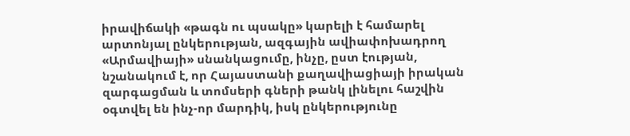իրավիճակի «թագն ու պսակը» կարելի է համարել արտոնյալ ընկերության, ազգային ավիափոխադրող «Արմավիայի» սնանկացումը, ինչը, ըստ էության, նշանակում է, որ Հայաստանի քաղավիացիայի իրական զարգացման և տոմսերի գների թանկ լինելու հաշվին օգտվել են ինչ-որ մարդիկ, իսկ ընկերությունը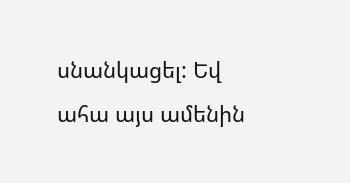սնանկացել: Եվ ահա այս ամենին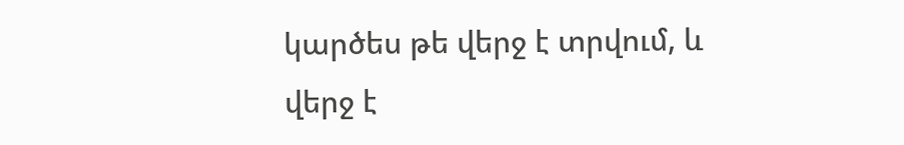կարծես թե վերջ է տրվում, և վերջ է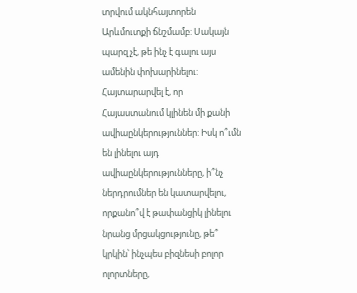տրվում ակնհայտորեն Արևմուտքի ճնշմամբ: Սակայն պարզ չէ, թե ինչ է գալու այս ամենին փոխարինելու: Հայտարարվել է, որ Հայաստանում կլինեն մի քանի ավիաընկերություններ: Իսկ ո՞ւմն են լինելու այդ ավիաընկերությունները, ի՞նչ ներդրումներ են կատարվելու, որքանո՞վ է թափանցիկ լինելու նրանց մրցակցությունը, թե՞ կրկին՝ ինչպես բիզնեսի բոլոր ոլորտները,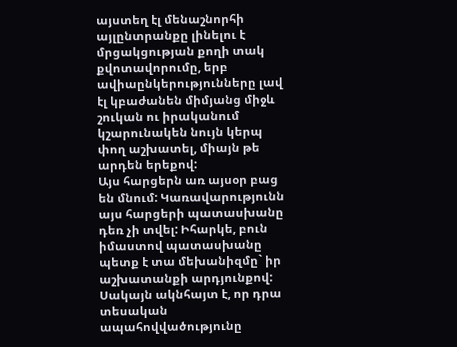այստեղ էլ մենաշնորհի այլընտրանքը լինելու է մրցակցության քողի տակ քվոտավորումը, երբ ավիաընկերությունները լավ էլ կբաժանեն միմյանց միջև շուկան ու իրականում կշարունակեն նույն կերպ փող աշխատել, միայն թե արդեն երեքով:
Այս հարցերն առ այսօր բաց են մնում: Կառավարությունն այս հարցերի պատասխանը դեռ չի տվել: Իհարկե, բուն իմաստով պատասխանը պետք է տա մեխանիզմը` իր աշխատանքի արդյունքով: Սակայն ակնհայտ է, որ դրա տեսական ապահովվածությունը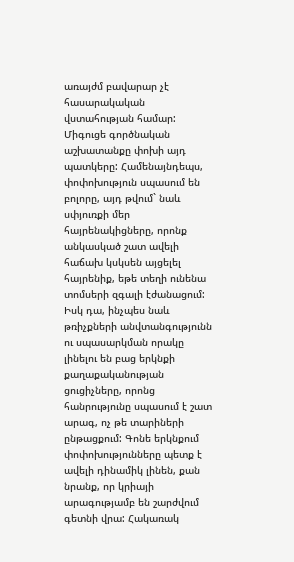առայժմ բավարար չէ հասարակական վստահության համար: Միգուցե գործնական աշխատանքը փոխի այդ պատկերը: Համենայնդեպս, փոփոխություն սպասում են բոլորը, այդ թվում` նաև սփյուռքի մեր հայրենակիցները, որոնք անկասկած շատ ավելի հաճախ կսկսեն այցելել հայրենիք, եթե տեղի ունենա տոմսերի զգալի էժանացում: Իսկ դա, ինչպես նաև թռիչքների անվտանգությունն ու սպասարկման որակը լինելու են բաց երկնքի քաղաքականության ցուցիչները, որոնց հանրությունը սպասում է շատ արագ, ոչ թե տարիների ընթացքում: Գոնե երկնքում փոփոխությունները պետք է ավելի դինամիկ լինեն, քան նրանք, որ կրիայի արագությամբ են շարժվում գետնի վրա: Հակառակ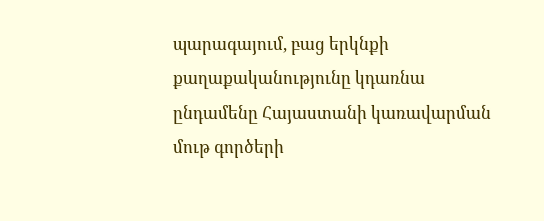պարագայում, բաց երկնքի քաղաքականությունը կդառնա ընդամենը Հայաստանի կառավարման մութ գործերի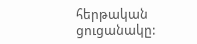հերթական ցուցանակը: